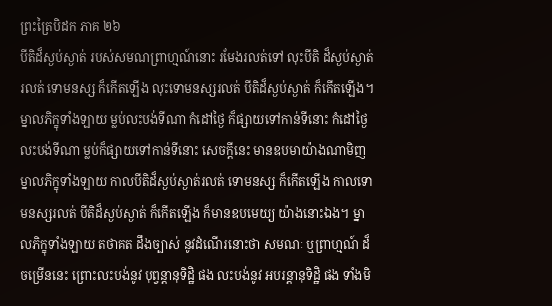ព្រះត្រៃបិដក ភាគ ២៦
បីតិដ៏ស្ងប់ស្ងាត់ របស់សមណព្រាហ្មណ៍នោះ រមែងរលត់ទៅ លុះបីតិ ដ៏ស្ងប់ស្ងាត់រលត់ ទោមនស្ស ក៏កើតឡើង លុះទោមនស្សរលត់ បីតិដ៏ស្ងប់ស្ងាត់ ក៏កើតឡើង។ ម្នាលភិក្ខុទាំងឡាយ ម្លប់លះបង់ទីណា កំដៅថ្ងៃ ក៏ផ្សាយទៅកាន់ទីនោះ កំដៅថ្ងៃ លះបង់ទីណា ម្លប់ក៏ផ្សាយទៅកាន់ទីនោះ សេចក្តីនេះ មានឧបមាយ៉ាងណាមិញ ម្នាលភិក្ខុទាំងឡាយ កាលបីតិដ៏ស្ងប់ស្ងាត់រលត់ ទោមនស្ស ក៏កើតឡើង កាលទោមនស្សរលត់ បីតិដ៏ស្ងប់ស្ងាត់ ក៏កើតឡើង ក៏មានឧបមេយ្យ យ៉ាងនោះឯង។ ម្នាលភិក្ខុទាំងឡាយ តថាគត ដឹងច្បាស់ នូវដំណើរនោះថា សមណៈ ឬព្រាហ្មណ៍ ដ៏ចម្រើននេះ ព្រោះលះបង់នូវ បុព្វន្តានុទិដ្ឋិ ផង លះបង់នូវ អបរន្តានុទិដ្ឋិ ផង ទាំងមិ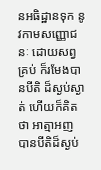នអធិដ្ឋានទុក នូវកាមសញ្ញោជនៈ ដោយសព្វគ្រប់ ក៏រមែងបានបីតិ ដ៏ស្ងប់ស្ងាត់ ហើយក៏គិតថា អាត្មាអញ បានបីតិដ៏ស្ងប់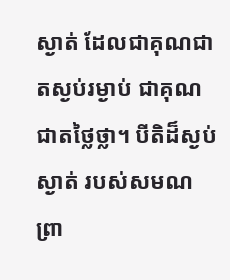ស្ងាត់ ដែលជាគុណជាតស្ងប់រម្ងាប់ ជាគុណជាតថ្លៃថ្លា។ បីតិដ៏ស្ងប់ស្ងាត់ របស់សមណព្រា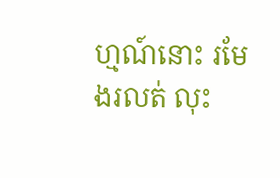ហ្មណ៍នោះ រមែងរលត់ លុះ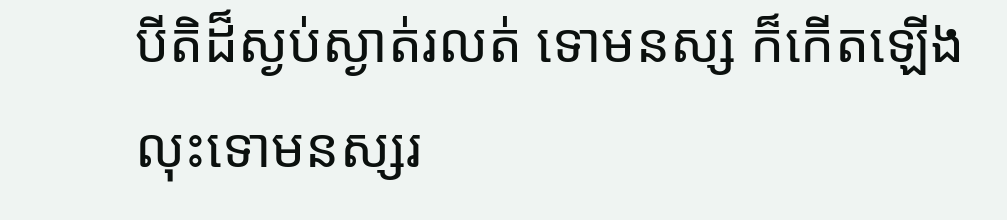បីតិដ៏ស្ងប់ស្ងាត់រលត់ ទោមនស្ស ក៏កើតឡើង លុះទោមនស្សរ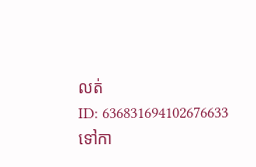លត់
ID: 636831694102676633
ទៅកា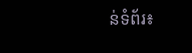ន់ទំព័រ៖